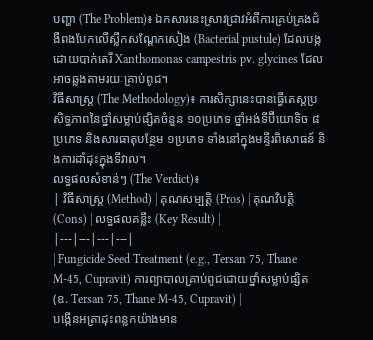បញ្ហា (The Problem)៖ ឯកសារនេះស្រាវជ្រាវអំពីការគ្រប់គ្រងជំងឺពងបែកលើស្លឹកសណ្តែកសៀង (Bacterial pustule) ដែលបង្កដោយបាក់តេរី Xanthomonas campestris pv. glycines ដែលអាចឆ្លងតាមរយៈគ្រាប់ពូជ។
វិធីសាស្ត្រ (The Methodology)៖ ការសិក្សានេះបានធ្វើតេស្តប្រសិទ្ធភាពនៃថ្នាំសម្លាប់ផ្សិតចំនួន ១០ប្រភេទ ថ្នាំអង់ទីប៊ីយោទិច ៨ប្រភេទ និងសារធាតុបន្ថែម ១ប្រភេទ ទាំងនៅក្នុងមន្ទីរពិសោធន៍ និងការដាំដុះក្នុងទីវាល។
លទ្ធផលសំខាន់ៗ (The Verdict)៖
| វិធីសាស្ត្រ (Method) | គុណសម្បត្តិ (Pros) | គុណវិបត្តិ (Cons) | លទ្ធផលគន្លឹះ (Key Result) |
|---|---|---|---|
| Fungicide Seed Treatment (e.g., Tersan 75, Thane M-45, Cupravit) ការព្យាបាលគ្រាប់ពូជដោយថ្នាំសម្លាប់ផ្សិត (ឧ. Tersan 75, Thane M-45, Cupravit) |
បង្កើនអត្រាដុះពន្លកយ៉ាងមាន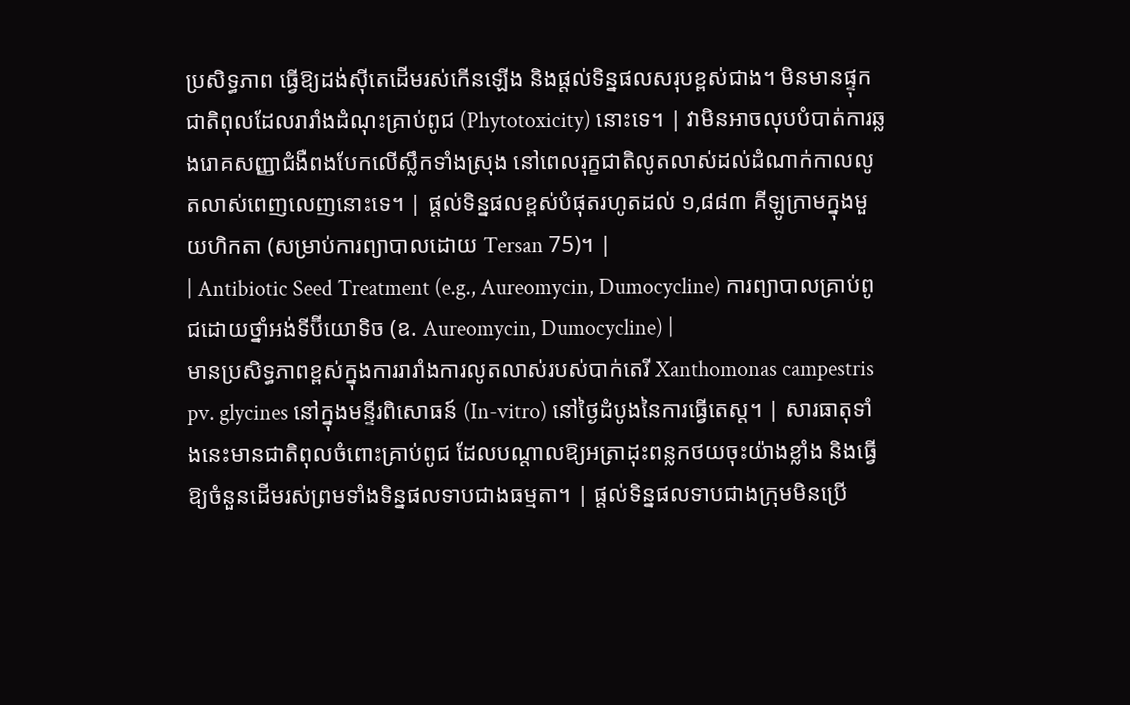ប្រសិទ្ធភាព ធ្វើឱ្យដង់ស៊ីតេដើមរស់កើនឡើង និងផ្តល់ទិន្នផលសរុបខ្ពស់ជាង។ មិនមានផ្ទុកជាតិពុលដែលរារាំងដំណុះគ្រាប់ពូជ (Phytotoxicity) នោះទេ។ | វាមិនអាចលុបបំបាត់ការឆ្លងរោគសញ្ញាជំងឺពងបែកលើស្លឹកទាំងស្រុង នៅពេលរុក្ខជាតិលូតលាស់ដល់ដំណាក់កាលលូតលាស់ពេញលេញនោះទេ។ | ផ្តល់ទិន្នផលខ្ពស់បំផុតរហូតដល់ ១,៨៨៣ គីឡូក្រាមក្នុងមួយហិកតា (សម្រាប់ការព្យាបាលដោយ Tersan 75)។ |
| Antibiotic Seed Treatment (e.g., Aureomycin, Dumocycline) ការព្យាបាលគ្រាប់ពូជដោយថ្នាំអង់ទីប៊ីយោទិច (ឧ. Aureomycin, Dumocycline) |
មានប្រសិទ្ធភាពខ្ពស់ក្នុងការរារាំងការលូតលាស់របស់បាក់តេរី Xanthomonas campestris pv. glycines នៅក្នុងមន្ទីរពិសោធន៍ (In-vitro) នៅថ្ងៃដំបូងនៃការធ្វើតេស្ត។ | សារធាតុទាំងនេះមានជាតិពុលចំពោះគ្រាប់ពូជ ដែលបណ្តាលឱ្យអត្រាដុះពន្លកថយចុះយ៉ាងខ្លាំង និងធ្វើឱ្យចំនួនដើមរស់ព្រមទាំងទិន្នផលទាបជាងធម្មតា។ | ផ្តល់ទិន្នផលទាបជាងក្រុមមិនប្រើ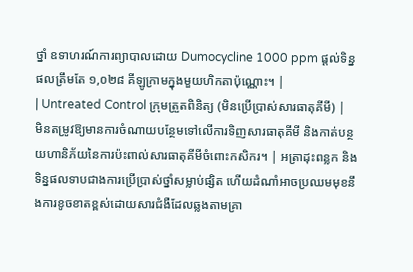ថ្នាំ ឧទាហរណ៍ការព្យាបាលដោយ Dumocycline 1000 ppm ផ្តល់ទិន្នផលត្រឹមតែ ១,០២៨ គីឡូក្រាមក្នុងមួយហិកតាប៉ុណ្ណោះ។ |
| Untreated Control ក្រុមត្រួតពិនិត្យ (មិនប្រើប្រាស់សារធាតុគីមី) |
មិនតម្រូវឱ្យមានការចំណាយបន្ថែមទៅលើការទិញសារធាតុគីមី និងកាត់បន្ថយហានិភ័យនៃការប៉ះពាល់សារធាតុគីមីចំពោះកសិករ។ | អត្រាដុះពន្លក និងទិន្នផលទាបជាងការប្រើប្រាស់ថ្នាំសម្លាប់ផ្សិត ហើយដំណាំអាចប្រឈមមុខនឹងការខូចខាតខ្ពស់ដោយសារជំងឺដែលឆ្លងតាមគ្រា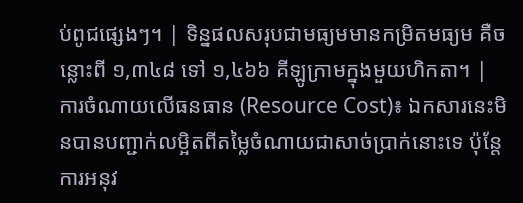ប់ពូជផ្សេងៗ។ | ទិន្នផលសរុបជាមធ្យមមានកម្រិតមធ្យម គឺចន្លោះពី ១,៣៤៨ ទៅ ១,៤៦៦ គីឡូក្រាមក្នុងមួយហិកតា។ |
ការចំណាយលើធនធាន (Resource Cost)៖ ឯកសារនេះមិនបានបញ្ជាក់លម្អិតពីតម្លៃចំណាយជាសាច់ប្រាក់នោះទេ ប៉ុន្តែការអនុវ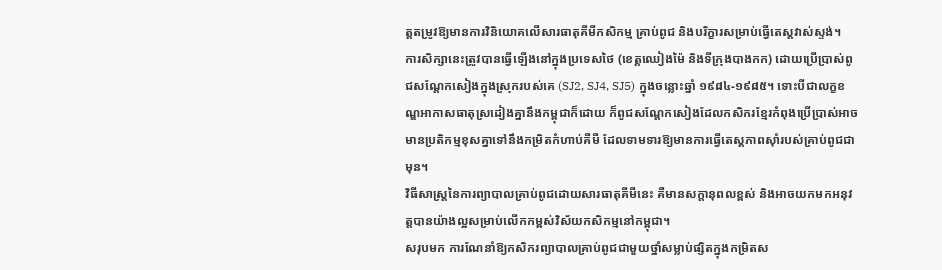ត្តតម្រូវឱ្យមានការវិនិយោគលើសារធាតុគីមីកសិកម្ម គ្រាប់ពូជ និងបរិក្ខារសម្រាប់ធ្វើតេស្តវាស់ស្ទង់។
ការសិក្សានេះត្រូវបានធ្វើឡើងនៅក្នុងប្រទេសថៃ (ខេត្តឈៀងម៉ៃ និងទីក្រុងបាងកក) ដោយប្រើប្រាស់ពូជសណ្តែកសៀងក្នុងស្រុករបស់គេ (SJ2, SJ4, SJ5) ក្នុងចន្លោះឆ្នាំ ១៩៨៤-១៩៨៥។ ទោះបីជាលក្ខខណ្ឌអាកាសធាតុស្រដៀងគ្នានឹងកម្ពុជាក៏ដោយ ក៏ពូជសណ្តែកសៀងដែលកសិករខ្មែរកំពុងប្រើប្រាស់អាចមានប្រតិកម្មខុសគ្នាទៅនឹងកម្រិតកំហាប់គីមី ដែលទាមទារឱ្យមានការធ្វើតេស្តភាពស៊ាំរបស់គ្រាប់ពូជជាមុន។
វិធីសាស្ត្រនៃការព្យាបាលគ្រាប់ពូជដោយសារធាតុគីមីនេះ គឺមានសក្តានុពលខ្ពស់ និងអាចយកមកអនុវត្តបានយ៉ាងល្អសម្រាប់លើកកម្ពស់វិស័យកសិកម្មនៅកម្ពុជា។
សរុបមក ការណែនាំឱ្យកសិករព្យាបាលគ្រាប់ពូជជាមួយថ្នាំសម្លាប់ផ្សិតក្នុងកម្រិតស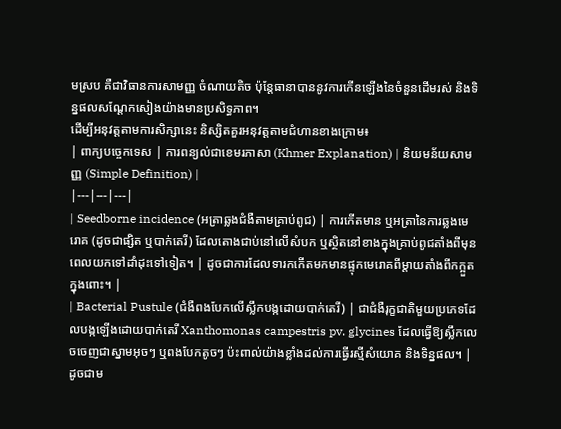មស្រប គឺជាវិធានការសាមញ្ញ ចំណាយតិច ប៉ុន្តែធានាបាននូវការកើនឡើងនៃចំនួនដើមរស់ និងទិន្នផលសណ្តែកសៀងយ៉ាងមានប្រសិទ្ធភាព។
ដើម្បីអនុវត្តតាមការសិក្សានេះ និស្សិតគួរអនុវត្តតាមជំហានខាងក្រោម៖
| ពាក្យបច្ចេកទេស | ការពន្យល់ជាខេមរភាសា (Khmer Explanation) | និយមន័យសាមញ្ញ (Simple Definition) |
|---|---|---|
| Seedborne incidence (អត្រាឆ្លងជំងឺតាមគ្រាប់ពូជ) | ការកើតមាន ឬអត្រានៃការឆ្លងមេរោគ (ដូចជាផ្សិត ឬបាក់តេរី) ដែលតោងជាប់នៅលើសំបក ឬស្ថិតនៅខាងក្នុងគ្រាប់ពូជតាំងពីមុនពេលយកទៅដាំដុះទៅទៀត។ | ដូចជាការដែលទារកកើតមកមានផ្ទុកមេរោគពីម្តាយតាំងពីកក្អួតក្នុងពោះ។ |
| Bacterial Pustule (ជំងឺពងបែកលើស្លឹកបង្កដោយបាក់តេរី) | ជាជំងឺរុក្ខជាតិមួយប្រភេទដែលបង្កឡើងដោយបាក់តេរី Xanthomonas campestris pv. glycines ដែលធ្វើឱ្យស្លឹកលេចចេញជាស្នាមអុចៗ ឬពងបែកតូចៗ ប៉ះពាល់យ៉ាងខ្លាំងដល់ការធ្វើរស្មីសំយោគ និងទិន្នផល។ | ដូចជាម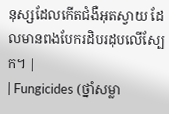នុស្សដែលកើតជំងឺអុតស្វាយ ដែលមានពងបែករដិបរដុបលើស្បែក។ |
| Fungicides (ថ្នាំសម្លា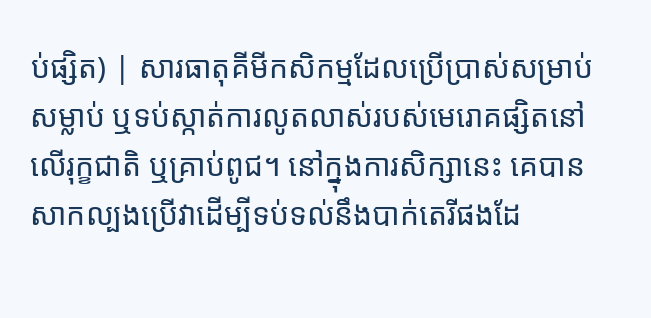ប់ផ្សិត) | សារធាតុគីមីកសិកម្មដែលប្រើប្រាស់សម្រាប់សម្លាប់ ឬទប់ស្កាត់ការលូតលាស់របស់មេរោគផ្សិតនៅលើរុក្ខជាតិ ឬគ្រាប់ពូជ។ នៅក្នុងការសិក្សានេះ គេបានសាកល្បងប្រើវាដើម្បីទប់ទល់នឹងបាក់តេរីផងដែ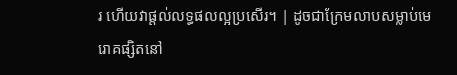រ ហើយវាផ្តល់លទ្ធផលល្អប្រសើរ។ | ដូចជាក្រែមលាបសម្លាប់មេរោគផ្សិតនៅ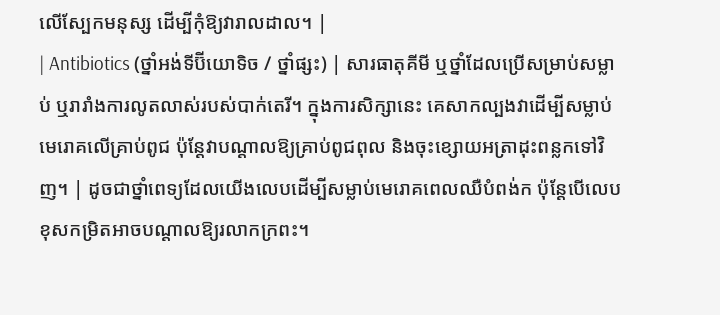លើស្បែកមនុស្ស ដើម្បីកុំឱ្យវារាលដាល។ |
| Antibiotics (ថ្នាំអង់ទីប៊ីយោទិច / ថ្នាំផ្សះ) | សារធាតុគីមី ឬថ្នាំដែលប្រើសម្រាប់សម្លាប់ ឬរារាំងការលូតលាស់របស់បាក់តេរី។ ក្នុងការសិក្សានេះ គេសាកល្បងវាដើម្បីសម្លាប់មេរោគលើគ្រាប់ពូជ ប៉ុន្តែវាបណ្តាលឱ្យគ្រាប់ពូជពុល និងចុះខ្សោយអត្រាដុះពន្លកទៅវិញ។ | ដូចជាថ្នាំពេទ្យដែលយើងលេបដើម្បីសម្លាប់មេរោគពេលឈឺបំពង់ក ប៉ុន្តែបើលេបខុសកម្រិតអាចបណ្តាលឱ្យរលាកក្រពះ។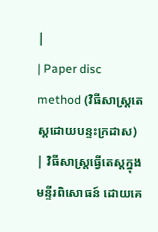|
| Paper disc method (វិធីសាស្ត្រតេស្តដោយបន្ទះក្រដាស) | វិធីសាស្ត្រធ្វើតេស្តក្នុងមន្ទីរពិសោធន៍ ដោយគេ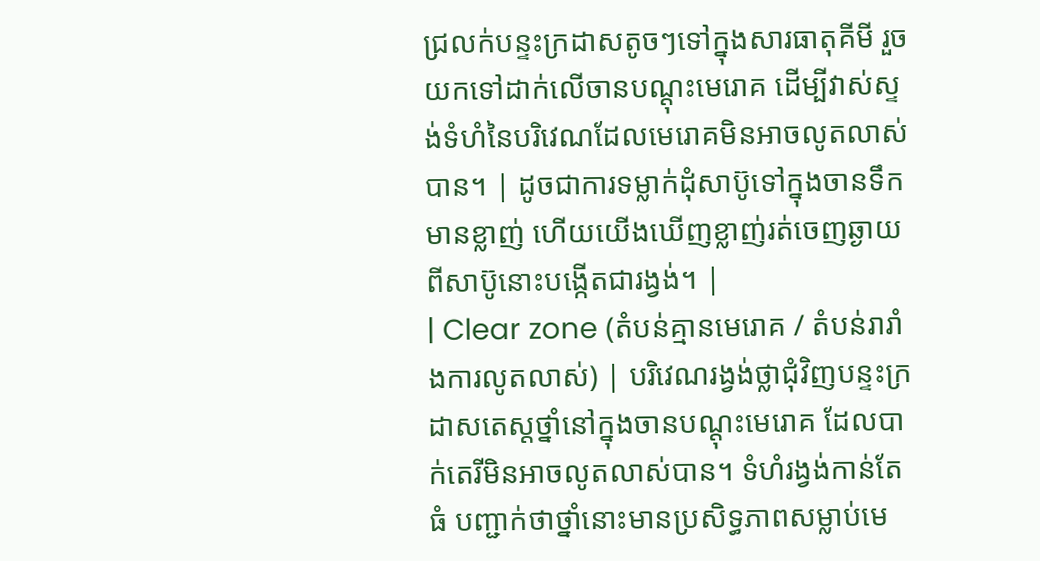ជ្រលក់បន្ទះក្រដាសតូចៗទៅក្នុងសារធាតុគីមី រួចយកទៅដាក់លើចានបណ្តុះមេរោគ ដើម្បីវាស់ស្ទង់ទំហំនៃបរិវេណដែលមេរោគមិនអាចលូតលាស់បាន។ | ដូចជាការទម្លាក់ដុំសាប៊ូទៅក្នុងចានទឹកមានខ្លាញ់ ហើយយើងឃើញខ្លាញ់រត់ចេញឆ្ងាយពីសាប៊ូនោះបង្កើតជារង្វង់។ |
| Clear zone (តំបន់គ្មានមេរោគ / តំបន់រារាំងការលូតលាស់) | បរិវេណរង្វង់ថ្លាជុំវិញបន្ទះក្រដាសតេស្តថ្នាំនៅក្នុងចានបណ្តុះមេរោគ ដែលបាក់តេរីមិនអាចលូតលាស់បាន។ ទំហំរង្វង់កាន់តែធំ បញ្ជាក់ថាថ្នាំនោះមានប្រសិទ្ធភាពសម្លាប់មេ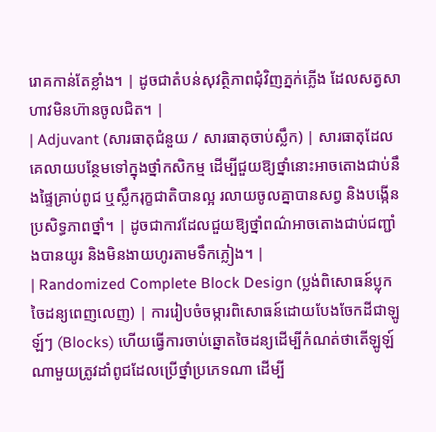រោគកាន់តែខ្លាំង។ | ដូចជាតំបន់សុវត្ថិភាពជុំវិញភ្នក់ភ្លើង ដែលសត្វសាហាវមិនហ៊ានចូលជិត។ |
| Adjuvant (សារធាតុជំនួយ / សារធាតុចាប់ស្លឹក) | សារធាតុដែលគេលាយបន្ថែមទៅក្នុងថ្នាំកសិកម្ម ដើម្បីជួយឱ្យថ្នាំនោះអាចតោងជាប់នឹងផ្ទៃគ្រាប់ពូជ ឬស្លឹករុក្ខជាតិបានល្អ រលាយចូលគ្នាបានសព្វ និងបង្កើនប្រសិទ្ធភាពថ្នាំ។ | ដូចជាកាវដែលជួយឱ្យថ្នាំពណ៌អាចតោងជាប់ជញ្ជាំងបានយូរ និងមិនងាយហូរតាមទឹកភ្លៀង។ |
| Randomized Complete Block Design (ប្លង់ពិសោធន៍ប្លុកចៃដន្យពេញលេញ) | ការរៀបចំចម្ការពិសោធន៍ដោយបែងចែកដីជាឡូឡ៍ៗ (Blocks) ហើយធ្វើការចាប់ឆ្នោតចៃដន្យដើម្បីកំណត់ថាតើឡូឡ៍ណាមួយត្រូវដាំពូជដែលប្រើថ្នាំប្រភេទណា ដើម្បី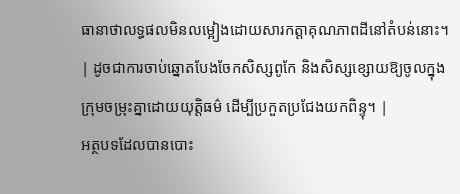ធានាថាលទ្ធផលមិនលម្អៀងដោយសារកត្តាគុណភាពដីនៅតំបន់នោះ។ | ដូចជាការចាប់ឆ្នោតបែងចែកសិស្សពូកែ និងសិស្សខ្សោយឱ្យចូលក្នុងក្រុមចម្រុះគ្នាដោយយុត្តិធម៌ ដើម្បីប្រកួតប្រជែងយកពិន្ទុ។ |
អត្ថបទដែលបានបោះ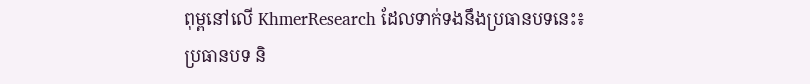ពុម្ពនៅលើ KhmerResearch ដែលទាក់ទងនឹងប្រធានបទនេះ៖
ប្រធានបទ និ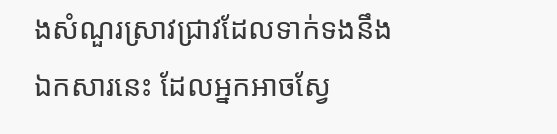ងសំណួរស្រាវជ្រាវដែលទាក់ទងនឹងឯកសារនេះ ដែលអ្នកអាចស្វែ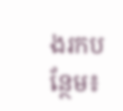ងរកបន្ថែម៖